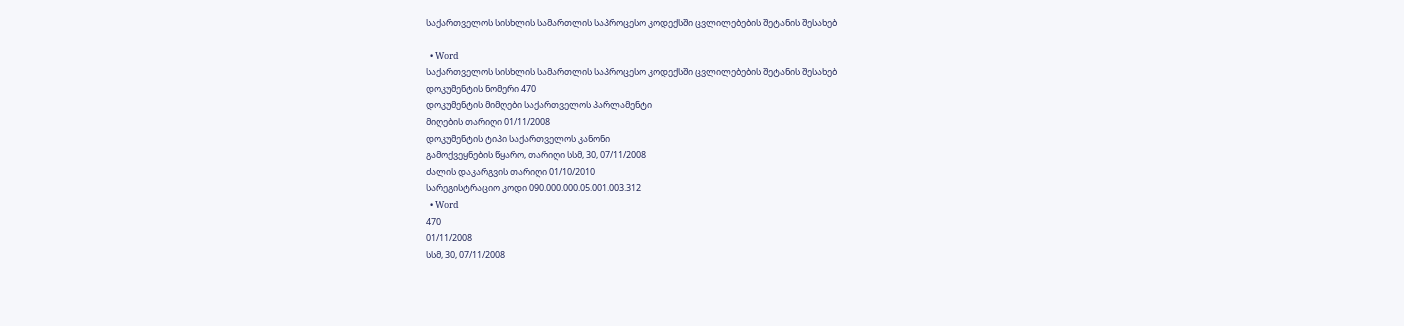საქართველოს სისხლის სამართლის საპროცესო კოდექსში ცვლილებების შეტანის შესახებ

  • Word
საქართველოს სისხლის სამართლის საპროცესო კოდექსში ცვლილებების შეტანის შესახებ
დოკუმენტის ნომერი 470
დოკუმენტის მიმღები საქართველოს პარლამენტი
მიღების თარიღი 01/11/2008
დოკუმენტის ტიპი საქართველოს კანონი
გამოქვეყნების წყარო, თარიღი სსმ, 30, 07/11/2008
ძალის დაკარგვის თარიღი 01/10/2010
სარეგისტრაციო კოდი 090.000.000.05.001.003.312
  • Word
470
01/11/2008
სსმ, 30, 07/11/2008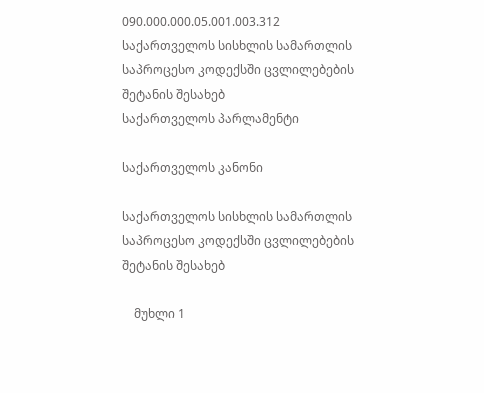090.000.000.05.001.003.312
საქართველოს სისხლის სამართლის საპროცესო კოდექსში ცვლილებების შეტანის შესახებ
საქართველოს პარლამენტი

საქართველოს კანონი

საქართველოს სისხლის სამართლის საპროცესო კოდექსში ცვლილებების შეტანის შესახებ

    მუხლი 1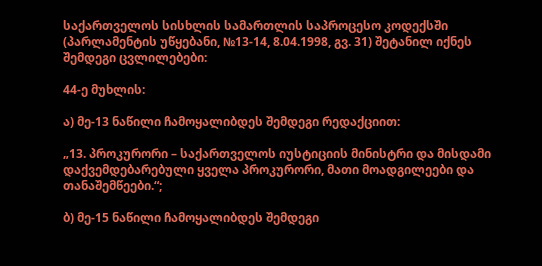საქართველოს სისხლის სამართლის საპროცესო კოდექსში (პარლამენტის უწყებანი, №13-14, 8.04.1998, გვ. 31) შეტანილ იქნეს შემდეგი ცვლილებები:

44-ე მუხლის:

ა) მე-13 ნაწილი ჩამოყალიბდეს შემდეგი რედაქციით:

„13. პროკურორი – საქართველოს იუსტიციის მინისტრი და მისდამი დაქვემდებარებული ყველა პროკურორი, მათი მოადგილეები და თანაშემწეები.“;

ბ) მე-15 ნაწილი ჩამოყალიბდეს შემდეგი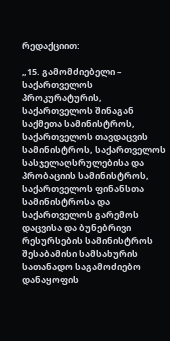რედაქციით:

„15. გამომძიებელი – საქართველოს პროკურატურის, საქართველოს შინაგან საქმეთა სამინისტროს, საქართველოს თავდაცვის სამინისტროს, საქართველოს სასჯელაღსრულებისა და პრობაციის სამინისტროს, საქართველოს ფინანსთა სამინისტროსა და საქართველოს გარემოს დაცვისა და ბუნებრივი რესურსების სამინისტროს შესაბამისი სამსახურის სათანადო საგამოძიებო დანაყოფის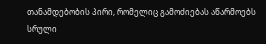თანამდებობის პირი, რომელიც გამოძიებას აწარმოებს სრული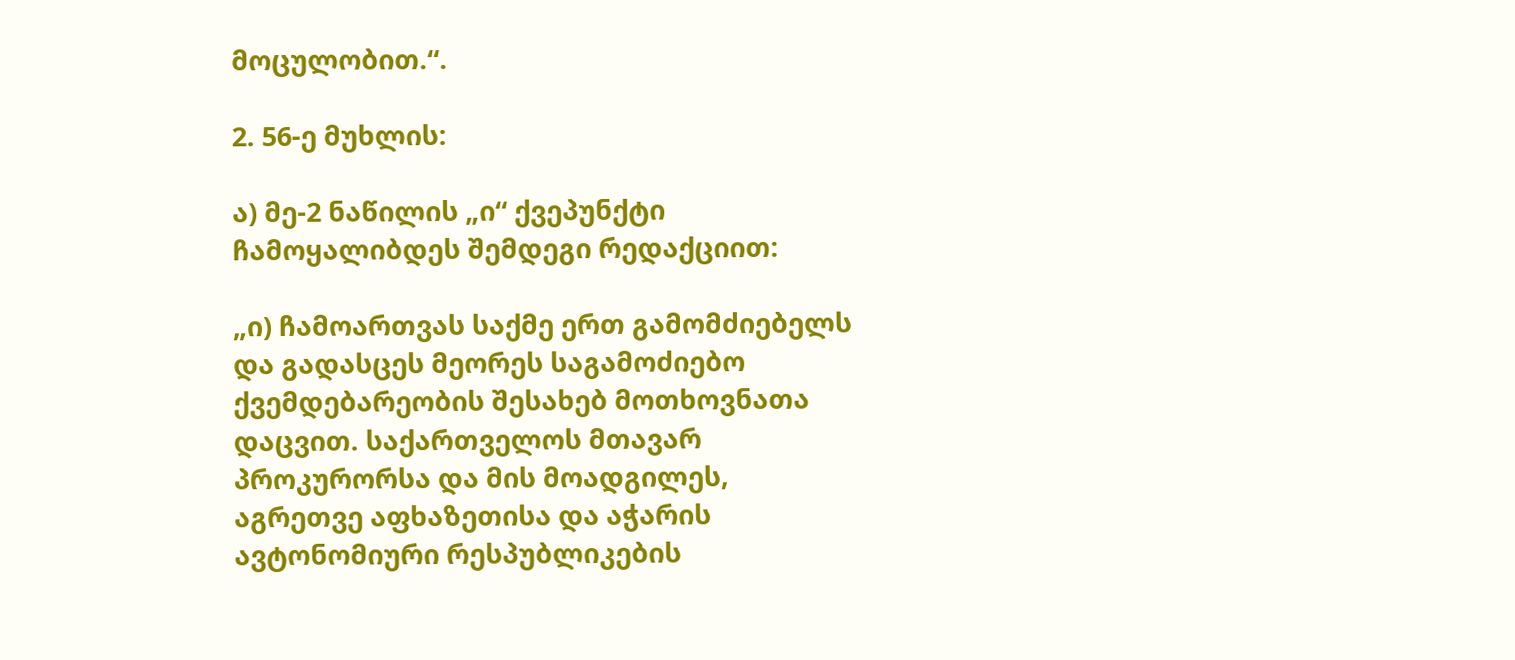მოცულობით.“.

2. 56-ე მუხლის:

ა) მე-2 ნაწილის „ი“ ქვეპუნქტი ჩამოყალიბდეს შემდეგი რედაქციით:

„ი) ჩამოართვას საქმე ერთ გამომძიებელს და გადასცეს მეორეს საგამოძიებო ქვემდებარეობის შესახებ მოთხოვნათა დაცვით. საქართველოს მთავარ პროკურორსა და მის მოადგილეს, აგრეთვე აფხაზეთისა და აჭარის ავტონომიური რესპუბლიკების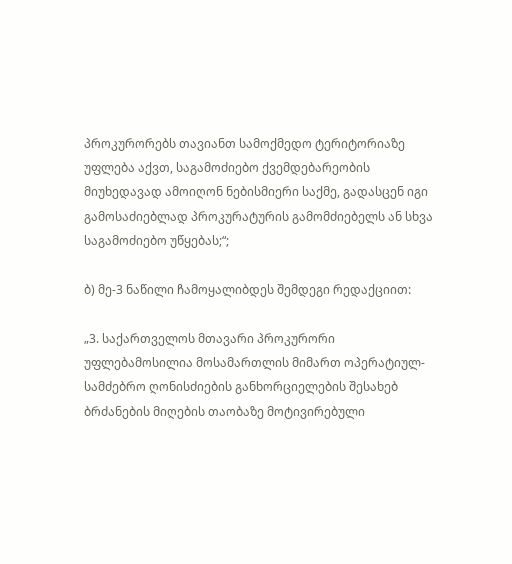პროკურორებს თავიანთ სამოქმედო ტერიტორიაზე უფლება აქვთ, საგამოძიებო ქვემდებარეობის მიუხედავად ამოიღონ ნებისმიერი საქმე, გადასცენ იგი გამოსაძიებლად პროკურატურის გამომძიებელს ან სხვა საგამოძიებო უწყებას;“;

ბ) მე-3 ნაწილი ჩამოყალიბდეს შემდეგი რედაქციით:

„3. საქართველოს მთავარი პროკურორი უფლებამოსილია მოსამართლის მიმართ ოპერატიულ-სამძებრო ღონისძიების განხორციელების შესახებ ბრძანების მიღების თაობაზე მოტივირებული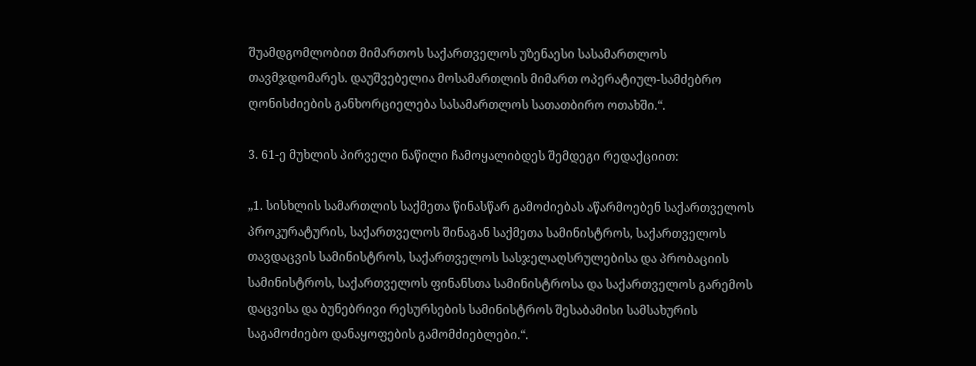შუამდგომლობით მიმართოს საქართველოს უზენაესი სასამართლოს თავმჯდომარეს. დაუშვებელია მოსამართლის მიმართ ოპერატიულ-სამძებრო ღონისძიების განხორციელება სასამართლოს სათათბირო ოთახში.“.

3. 61-ე მუხლის პირველი ნაწილი ჩამოყალიბდეს შემდეგი რედაქციით:

„1. სისხლის სამართლის საქმეთა წინასწარ გამოძიებას აწარმოებენ საქართველოს პროკურატურის, საქართველოს შინაგან საქმეთა სამინისტროს, საქართველოს თავდაცვის სამინისტროს, საქართველოს სასჯელაღსრულებისა და პრობაციის სამინისტროს, საქართველოს ფინანსთა სამინისტროსა და საქართველოს გარემოს დაცვისა და ბუნებრივი რესურსების სამინისტროს შესაბამისი სამსახურის საგამოძიებო დანაყოფების გამომძიებლები.“.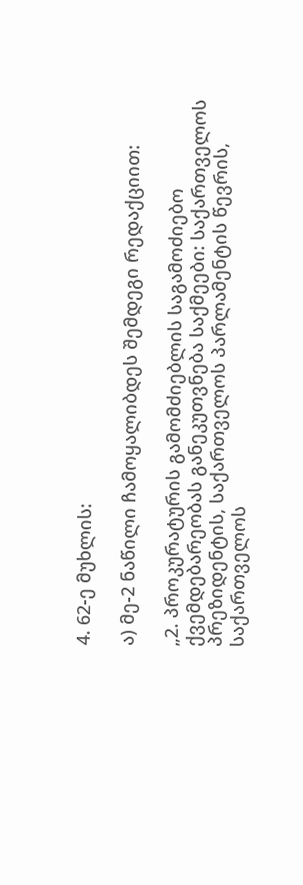4. 62-ე მუხლის:

ა) მე-2 ნაწილი ჩამოყალიბდეს შემდეგი რედაქციით:

„2. პროკურატურის გამომძიებლის საგამოძიებო ქვემდებარეობას განეკუთვნება საქმეები: საქართველოს პრეზიდენტის, საქართველოს პარლამენტის წევრის, საქართველოს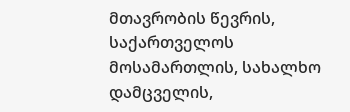მთავრობის წევრის, საქართველოს მოსამართლის, სახალხო დამცველის,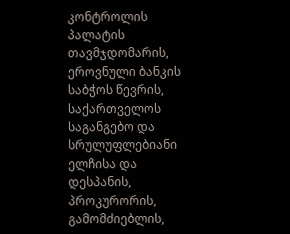კონტროლის პალატის თავმჯდომარის, ეროვნული ბანკის საბჭოს წევრის, საქართველოს საგანგებო და სრულუფლებიანი ელჩისა და დესპანის, პროკურორის, გამომძიებლის,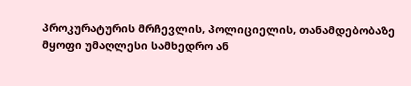პროკურატურის მრჩევლის, პოლიციელის, თანამდებობაზე მყოფი უმაღლესი სამხედრო ან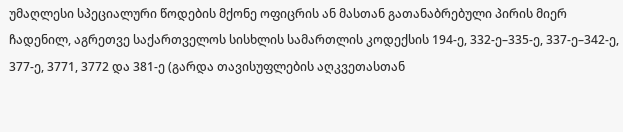უმაღლესი სპეციალური წოდების მქონე ოფიცრის ან მასთან გათანაბრებული პირის მიერ ჩადენილ, აგრეთვე საქართველოს სისხლის სამართლის კოდექსის 194-ე, 332-ე–335-ე, 337-ე–342-ე, 377-ე, 3771, 3772 და 381-ე (გარდა თავისუფლების აღკვეთასთან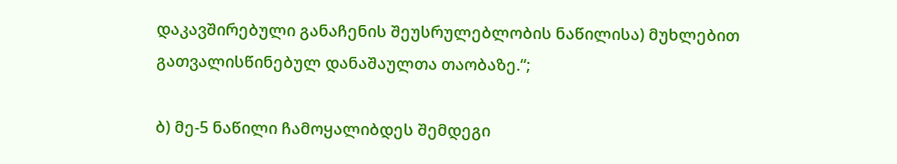დაკავშირებული განაჩენის შეუსრულებლობის ნაწილისა) მუხლებით გათვალისწინებულ დანაშაულთა თაობაზე.“;

ბ) მე-5 ნაწილი ჩამოყალიბდეს შემდეგი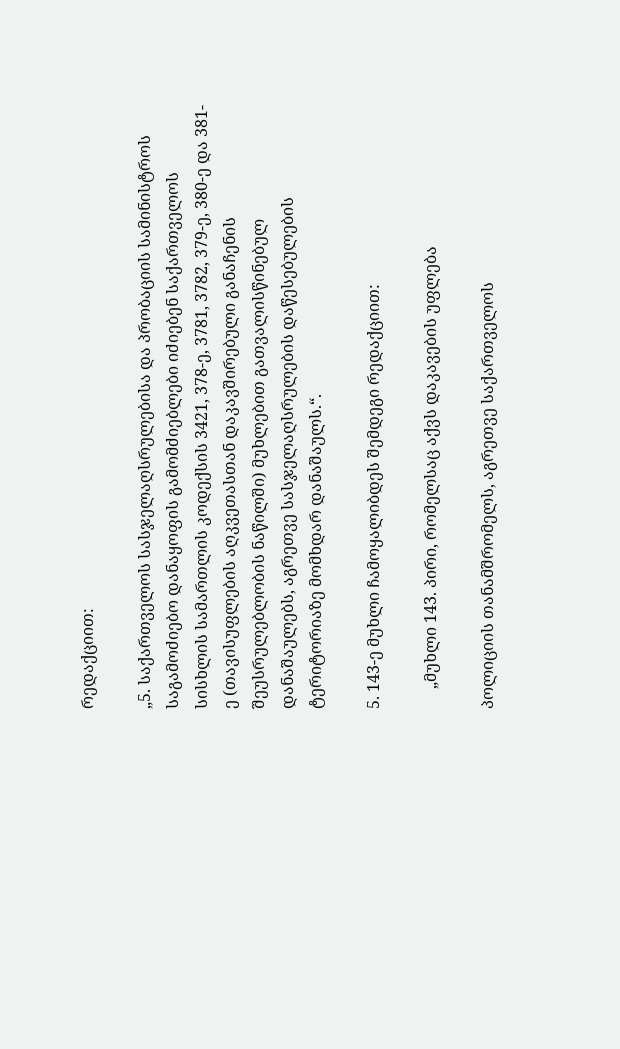რედაქციით:

„5. საქართველოს სასჯელაღსრულებისა და პრობაციის სამინისტროს საგამოძიებო დანაყოფის გამომძიებლები იძიებენ საქართველოს სისხლის სამართლის კოდექსის 3421, 378-ე, 3781, 3782, 379-ე, 380-ე და 381-ე (თავისუფლების აღკვეთასთან დაკავშირებული განაჩენის შეუსრულებლობის ნაწილში) მუხლებით გათვალისწინებულ დანაშაულებს, აგრეთვე სასჯელაღსრულების დაწესებულების ტერიტორიაზე მომხდარ დანაშაულს.“.

5. 143-ე მუხლი ჩამოყალიბდეს შემდეგი რედაქციით:

     „მუხლი 143. პირი, რომელსაც აქვს დაკავების უფლება

პოლიციის თანამშრომელს, აგრეთვე საქართველოს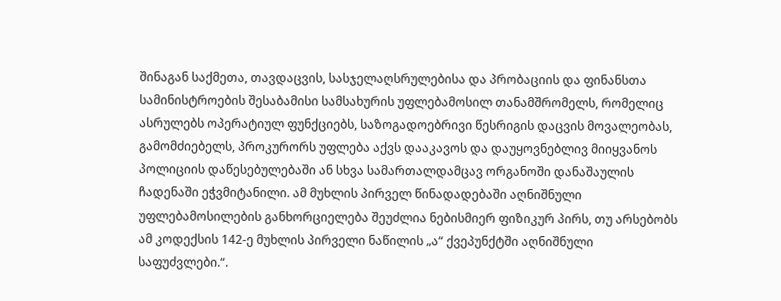შინაგან საქმეთა, თავდაცვის, სასჯელაღსრულებისა და პრობაციის და ფინანსთა სამინისტროების შესაბამისი სამსახურის უფლებამოსილ თანამშრომელს, რომელიც ასრულებს ოპერატიულ ფუნქციებს, საზოგადოებრივი წესრიგის დაცვის მოვალეობას, გამომძიებელს, პროკურორს უფლება აქვს დააკავოს და დაუყოვნებლივ მიიყვანოს პოლიციის დაწესებულებაში ან სხვა სამართალდამცავ ორგანოში დანაშაულის ჩადენაში ეჭვმიტანილი. ამ მუხლის პირველ წინადადებაში აღნიშნული უფლებამოსილების განხორციელება შეუძლია ნებისმიერ ფიზიკურ პირს, თუ არსებობს ამ კოდექსის 142-ე მუხლის პირველი ნაწილის „ა“ ქვეპუნქტში აღნიშნული საფუძვლები.“.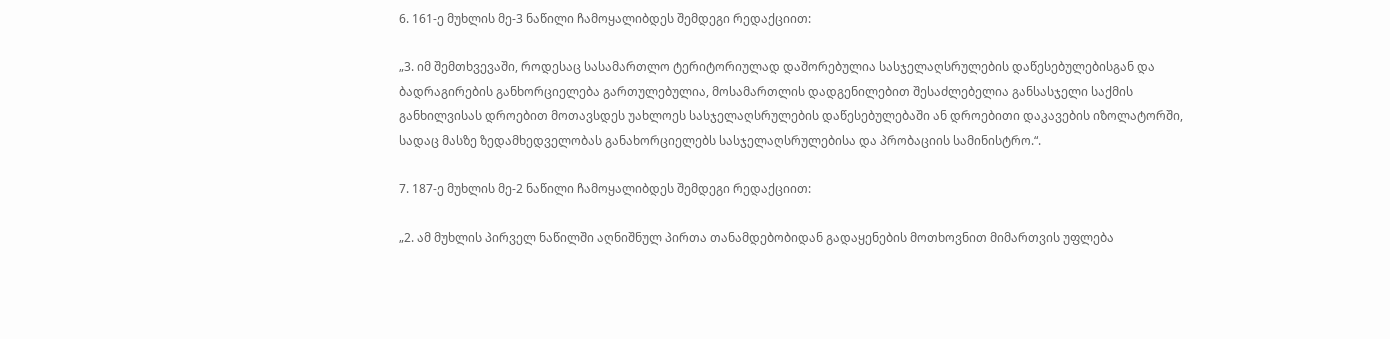6. 161-ე მუხლის მე-3 ნაწილი ჩამოყალიბდეს შემდეგი რედაქციით:

„3. იმ შემთხვევაში, როდესაც სასამართლო ტერიტორიულად დაშორებულია სასჯელაღსრულების დაწესებულებისგან და ბადრაგირების განხორციელება გართულებულია, მოსამართლის დადგენილებით შესაძლებელია განსასჯელი საქმის განხილვისას დროებით მოთავსდეს უახლოეს სასჯელაღსრულების დაწესებულებაში ან დროებითი დაკავების იზოლატორში, სადაც მასზე ზედამხედველობას განახორციელებს სასჯელაღსრულებისა და პრობაციის სამინისტრო.“.

7. 187-ე მუხლის მე-2 ნაწილი ჩამოყალიბდეს შემდეგი რედაქციით:

„2. ამ მუხლის პირველ ნაწილში აღნიშნულ პირთა თანამდებობიდან გადაყენების მოთხოვნით მიმართვის უფლება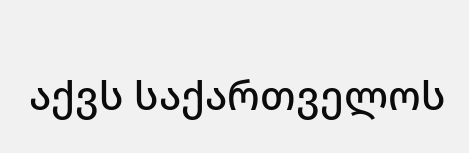აქვს საქართველოს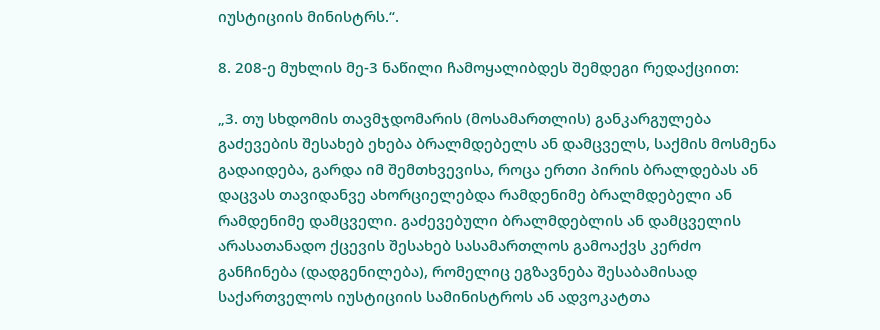იუსტიციის მინისტრს.“.

8. 208-ე მუხლის მე-3 ნაწილი ჩამოყალიბდეს შემდეგი რედაქციით:

„3. თუ სხდომის თავმჯდომარის (მოსამართლის) განკარგულება გაძევების შესახებ ეხება ბრალმდებელს ან დამცველს, საქმის მოსმენა გადაიდება, გარდა იმ შემთხვევისა, როცა ერთი პირის ბრალდებას ან დაცვას თავიდანვე ახორციელებდა რამდენიმე ბრალმდებელი ან რამდენიმე დამცველი. გაძევებული ბრალმდებლის ან დამცველის არასათანადო ქცევის შესახებ სასამართლოს გამოაქვს კერძო განჩინება (დადგენილება), რომელიც ეგზავნება შესაბამისად საქართველოს იუსტიციის სამინისტროს ან ადვოკატთა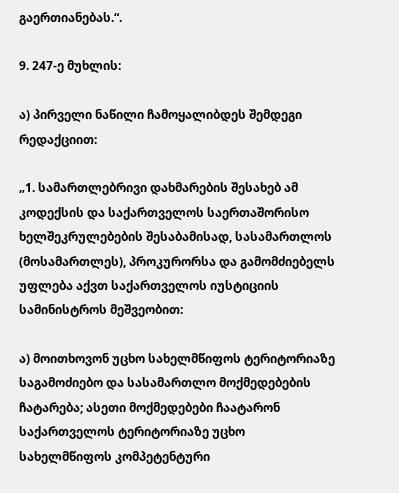გაერთიანებას.“.

9. 247-ე მუხლის:

ა) პირველი ნაწილი ჩამოყალიბდეს შემდეგი რედაქციით:

„1. სამართლებრივი დახმარების შესახებ ამ კოდექსის და საქართველოს საერთაშორისო ხელშეკრულებების შესაბამისად, სასამართლოს (მოსამართლეს), პროკურორსა და გამომძიებელს უფლება აქვთ საქართველოს იუსტიციის სამინისტროს მეშვეობით:

ა) მოითხოვონ უცხო სახელმწიფოს ტერიტორიაზე საგამოძიებო და სასამართლო მოქმედებების ჩატარება; ასეთი მოქმედებები ჩაატარონ საქართველოს ტერიტორიაზე უცხო სახელმწიფოს კომპეტენტური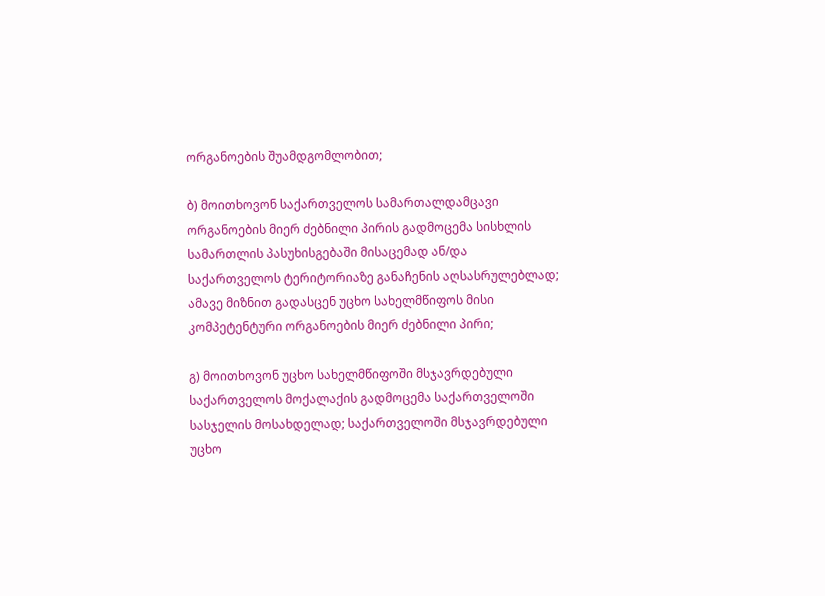ორგანოების შუამდგომლობით;

ბ) მოითხოვონ საქართველოს სამართალდამცავი ორგანოების მიერ ძებნილი პირის გადმოცემა სისხლის სამართლის პასუხისგებაში მისაცემად ან/და საქართველოს ტერიტორიაზე განაჩენის აღსასრულებლად; ამავე მიზნით გადასცენ უცხო სახელმწიფოს მისი კომპეტენტური ორგანოების მიერ ძებნილი პირი;

გ) მოითხოვონ უცხო სახელმწიფოში მსჯავრდებული საქართველოს მოქალაქის გადმოცემა საქართველოში სასჯელის მოსახდელად; საქართველოში მსჯავრდებული უცხო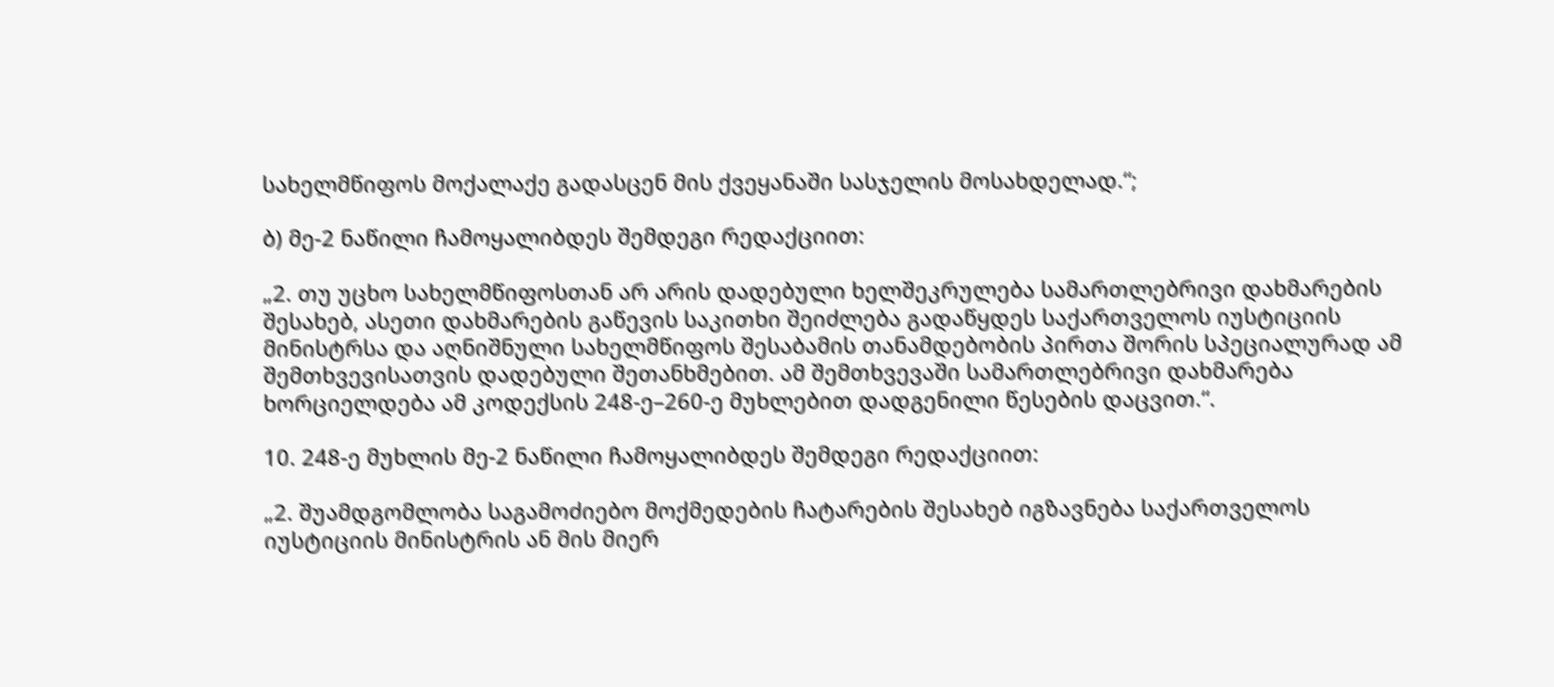სახელმწიფოს მოქალაქე გადასცენ მის ქვეყანაში სასჯელის მოსახდელად.“;

ბ) მე-2 ნაწილი ჩამოყალიბდეს შემდეგი რედაქციით:

„2. თუ უცხო სახელმწიფოსთან არ არის დადებული ხელშეკრულება სამართლებრივი დახმარების შესახებ, ასეთი დახმარების გაწევის საკითხი შეიძლება გადაწყდეს საქართველოს იუსტიციის მინისტრსა და აღნიშნული სახელმწიფოს შესაბამის თანამდებობის პირთა შორის სპეციალურად ამ შემთხვევისათვის დადებული შეთანხმებით. ამ შემთხვევაში სამართლებრივი დახმარება ხორციელდება ამ კოდექსის 248-ე–260-ე მუხლებით დადგენილი წესების დაცვით.“.

10. 248-ე მუხლის მე-2 ნაწილი ჩამოყალიბდეს შემდეგი რედაქციით:

„2. შუამდგომლობა საგამოძიებო მოქმედების ჩატარების შესახებ იგზავნება საქართველოს იუსტიციის მინისტრის ან მის მიერ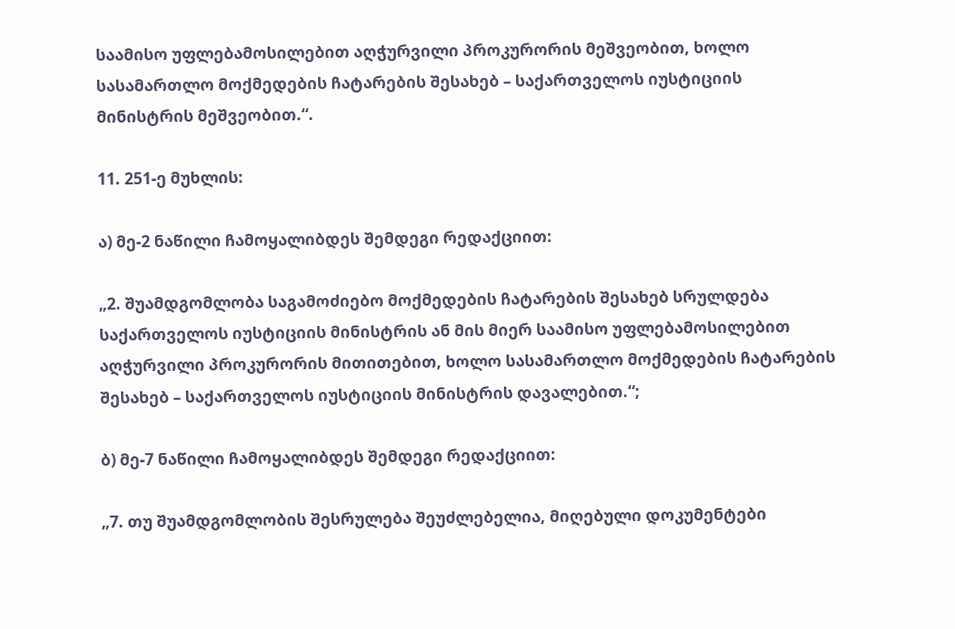საამისო უფლებამოსილებით აღჭურვილი პროკურორის მეშვეობით, ხოლო სასამართლო მოქმედების ჩატარების შესახებ – საქართველოს იუსტიციის მინისტრის მეშვეობით.“.

11. 251-ე მუხლის:

ა) მე-2 ნაწილი ჩამოყალიბდეს შემდეგი რედაქციით:

„2. შუამდგომლობა საგამოძიებო მოქმედების ჩატარების შესახებ სრულდება საქართველოს იუსტიციის მინისტრის ან მის მიერ საამისო უფლებამოსილებით აღჭურვილი პროკურორის მითითებით, ხოლო სასამართლო მოქმედების ჩატარების შესახებ – საქართველოს იუსტიციის მინისტრის დავალებით.“;

ბ) მე-7 ნაწილი ჩამოყალიბდეს შემდეგი რედაქციით:

„7. თუ შუამდგომლობის შესრულება შეუძლებელია, მიღებული დოკუმენტები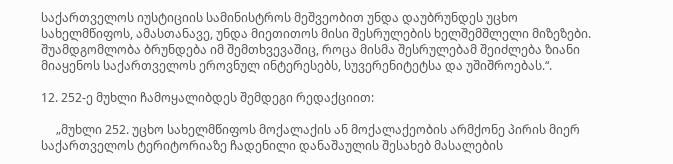საქართველოს იუსტიციის სამინისტროს მეშვეობით უნდა დაუბრუნდეს უცხო სახელმწიფოს, ამასთანავე, უნდა მიეთითოს მისი შესრულების ხელშემშლელი მიზეზები. შუამდგომლობა ბრუნდება იმ შემთხვევაშიც, როცა მისმა შესრულებამ შეიძლება ზიანი მიაყენოს საქართველოს ეროვნულ ინტერესებს, სუვერენიტეტსა და უშიშროებას.“.

12. 252-ე მუხლი ჩამოყალიბდეს შემდეგი რედაქციით:

     „მუხლი 252. უცხო სახელმწიფოს მოქალაქის ან მოქალაქეობის არმქონე პირის მიერ საქართველოს ტერიტორიაზე ჩადენილი დანაშაულის შესახებ მასალების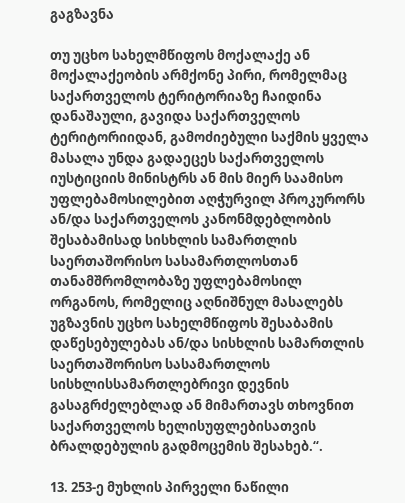გაგზავნა

თუ უცხო სახელმწიფოს მოქალაქე ან მოქალაქეობის არმქონე პირი, რომელმაც საქართველოს ტერიტორიაზე ჩაიდინა დანაშაული, გავიდა საქართველოს ტერიტორიიდან, გამოძიებული საქმის ყველა მასალა უნდა გადაეცეს საქართველოს იუსტიციის მინისტრს ან მის მიერ საამისო უფლებამოსილებით აღჭურვილ პროკურორს ან/და საქართველოს კანონმდებლობის შესაბამისად სისხლის სამართლის საერთაშორისო სასამართლოსთან თანამშრომლობაზე უფლებამოსილ ორგანოს, რომელიც აღნიშნულ მასალებს უგზავნის უცხო სახელმწიფოს შესაბამის დაწესებულებას ან/და სისხლის სამართლის საერთაშორისო სასამართლოს სისხლისსამართლებრივი დევნის გასაგრძელებლად ან მიმართავს თხოვნით საქართველოს ხელისუფლებისათვის ბრალდებულის გადმოცემის შესახებ.“.

13. 253-ე მუხლის პირველი ნაწილი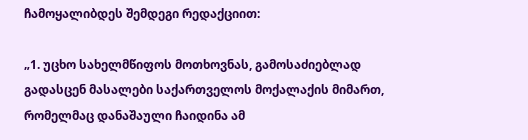ჩამოყალიბდეს შემდეგი რედაქციით:

„1. უცხო სახელმწიფოს მოთხოვნას, გამოსაძიებლად გადასცენ მასალები საქართველოს მოქალაქის მიმართ, რომელმაც დანაშაული ჩაიდინა ამ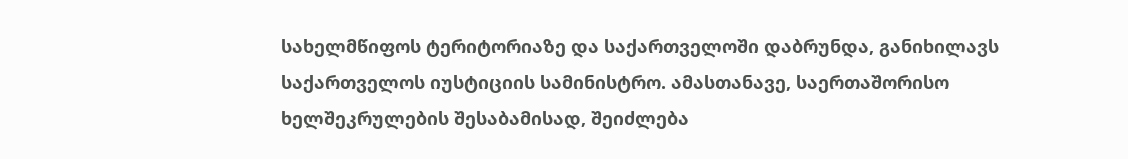სახელმწიფოს ტერიტორიაზე და საქართველოში დაბრუნდა, განიხილავს საქართველოს იუსტიციის სამინისტრო. ამასთანავე, საერთაშორისო ხელშეკრულების შესაბამისად, შეიძლება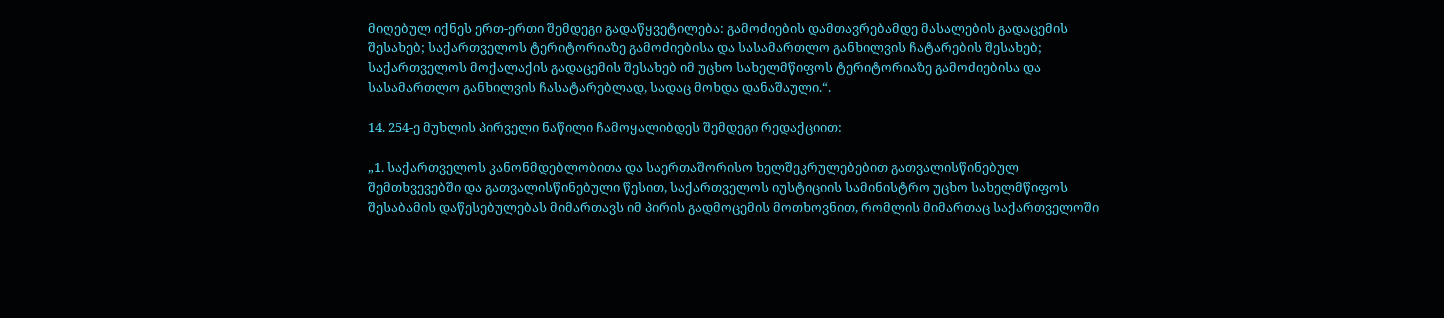მიღებულ იქნეს ერთ-ერთი შემდეგი გადაწყვეტილება: გამოძიების დამთავრებამდე მასალების გადაცემის შესახებ; საქართველოს ტერიტორიაზე გამოძიებისა და სასამართლო განხილვის ჩატარების შესახებ; საქართველოს მოქალაქის გადაცემის შესახებ იმ უცხო სახელმწიფოს ტერიტორიაზე გამოძიებისა და სასამართლო განხილვის ჩასატარებლად, სადაც მოხდა დანაშაული.“.

14. 254-ე მუხლის პირველი ნაწილი ჩამოყალიბდეს შემდეგი რედაქციით:

„1. საქართველოს კანონმდებლობითა და საერთაშორისო ხელშეკრულებებით გათვალისწინებულ შემთხვევებში და გათვალისწინებული წესით, საქართველოს იუსტიციის სამინისტრო უცხო სახელმწიფოს შესაბამის დაწესებულებას მიმართავს იმ პირის გადმოცემის მოთხოვნით, რომლის მიმართაც საქართველოში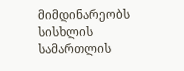მიმდინარეობს სისხლის სამართლის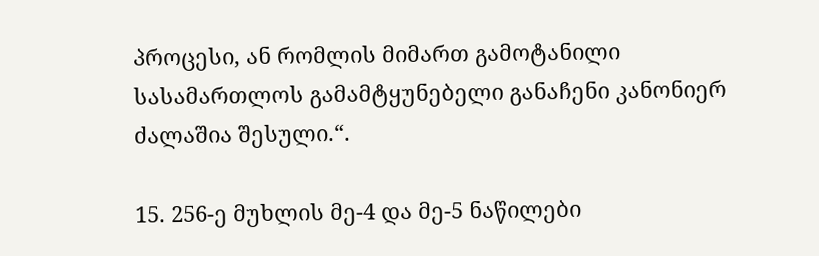პროცესი, ან რომლის მიმართ გამოტანილი სასამართლოს გამამტყუნებელი განაჩენი კანონიერ ძალაშია შესული.“.

15. 256-ე მუხლის მე-4 და მე-5 ნაწილები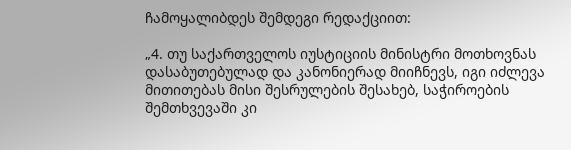ჩამოყალიბდეს შემდეგი რედაქციით:

„4. თუ საქართველოს იუსტიციის მინისტრი მოთხოვნას დასაბუთებულად და კანონიერად მიიჩნევს, იგი იძლევა მითითებას მისი შესრულების შესახებ, საჭიროების შემთხვევაში კი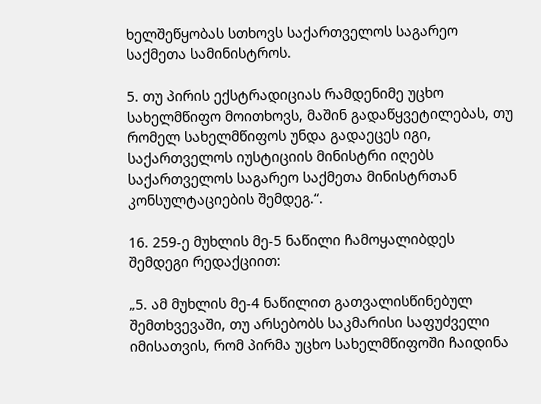ხელშეწყობას სთხოვს საქართველოს საგარეო საქმეთა სამინისტროს.

5. თუ პირის ექსტრადიციას რამდენიმე უცხო სახელმწიფო მოითხოვს, მაშინ გადაწყვეტილებას, თუ რომელ სახელმწიფოს უნდა გადაეცეს იგი, საქართველოს იუსტიციის მინისტრი იღებს საქართველოს საგარეო საქმეთა მინისტრთან კონსულტაციების შემდეგ.“.

16. 259-ე მუხლის მე-5 ნაწილი ჩამოყალიბდეს შემდეგი რედაქციით:

„5. ამ მუხლის მე-4 ნაწილით გათვალისწინებულ შემთხვევაში, თუ არსებობს საკმარისი საფუძველი იმისათვის, რომ პირმა უცხო სახელმწიფოში ჩაიდინა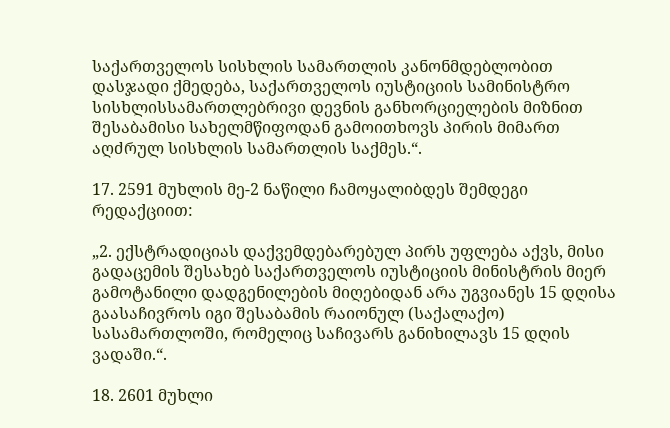საქართველოს სისხლის სამართლის კანონმდებლობით დასჯადი ქმედება, საქართველოს იუსტიციის სამინისტრო სისხლისსამართლებრივი დევნის განხორციელების მიზნით შესაბამისი სახელმწიფოდან გამოითხოვს პირის მიმართ აღძრულ სისხლის სამართლის საქმეს.“.

17. 2591 მუხლის მე-2 ნაწილი ჩამოყალიბდეს შემდეგი რედაქციით:

„2. ექსტრადიციას დაქვემდებარებულ პირს უფლება აქვს, მისი გადაცემის შესახებ საქართველოს იუსტიციის მინისტრის მიერ გამოტანილი დადგენილების მიღებიდან არა უგვიანეს 15 დღისა გაასაჩივროს იგი შესაბამის რაიონულ (საქალაქო) სასამართლოში, რომელიც საჩივარს განიხილავს 15 დღის ვადაში.“.

18. 2601 მუხლი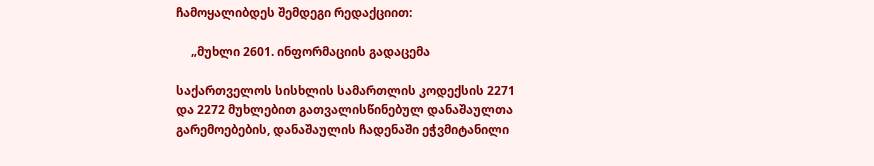ჩამოყალიბდეს შემდეგი რედაქციით:

     „მუხლი 2601. ინფორმაციის გადაცემა

საქართველოს სისხლის სამართლის კოდექსის 2271 და 2272 მუხლებით გათვალისწინებულ დანაშაულთა გარემოებების, დანაშაულის ჩადენაში ეჭვმიტანილი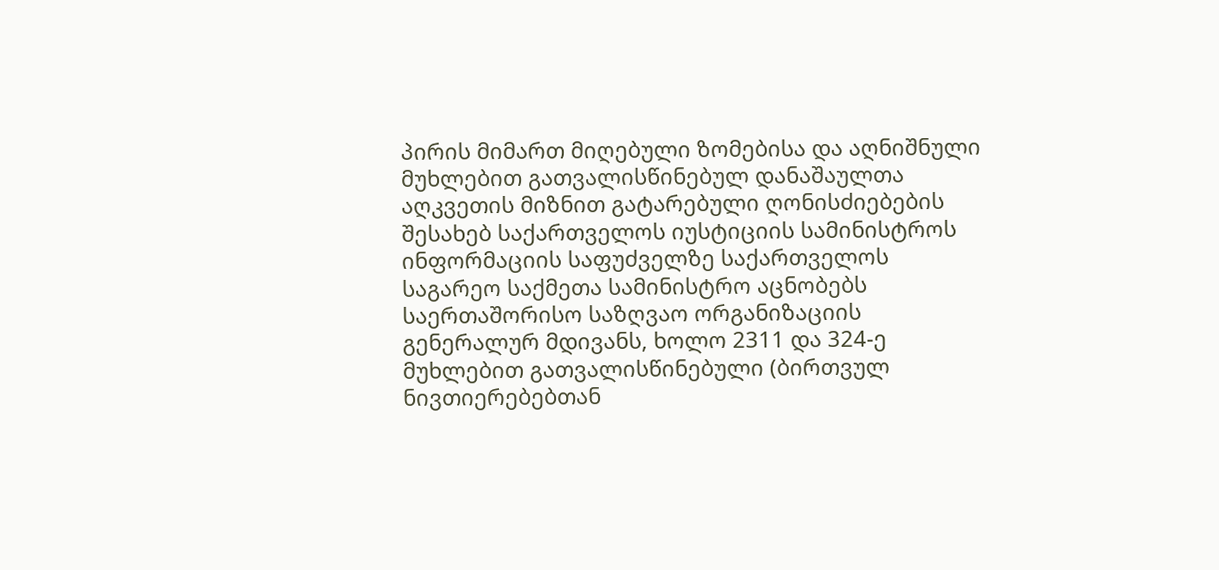პირის მიმართ მიღებული ზომებისა და აღნიშნული მუხლებით გათვალისწინებულ დანაშაულთა აღკვეთის მიზნით გატარებული ღონისძიებების შესახებ საქართველოს იუსტიციის სამინისტროს ინფორმაციის საფუძველზე საქართველოს საგარეო საქმეთა სამინისტრო აცნობებს საერთაშორისო საზღვაო ორგანიზაციის გენერალურ მდივანს, ხოლო 2311 და 324-ე მუხლებით გათვალისწინებული (ბირთვულ ნივთიერებებთან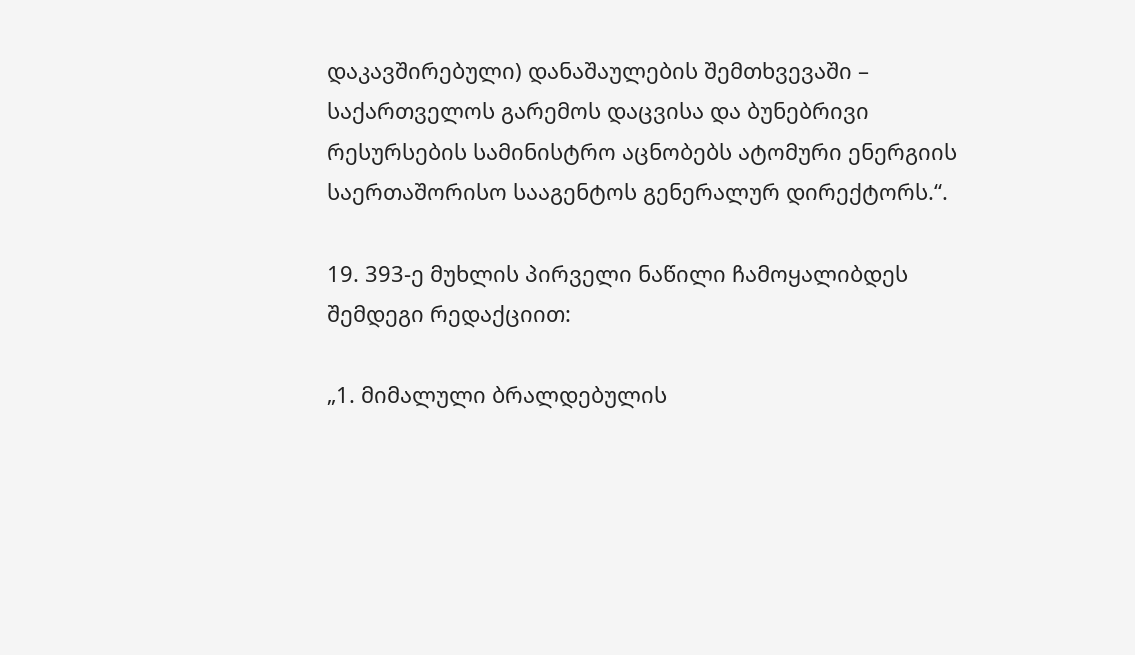დაკავშირებული) დანაშაულების შემთხვევაში – საქართველოს გარემოს დაცვისა და ბუნებრივი რესურსების სამინისტრო აცნობებს ატომური ენერგიის საერთაშორისო სააგენტოს გენერალურ დირექტორს.“.

19. 393-ე მუხლის პირველი ნაწილი ჩამოყალიბდეს შემდეგი რედაქციით:

„1. მიმალული ბრალდებულის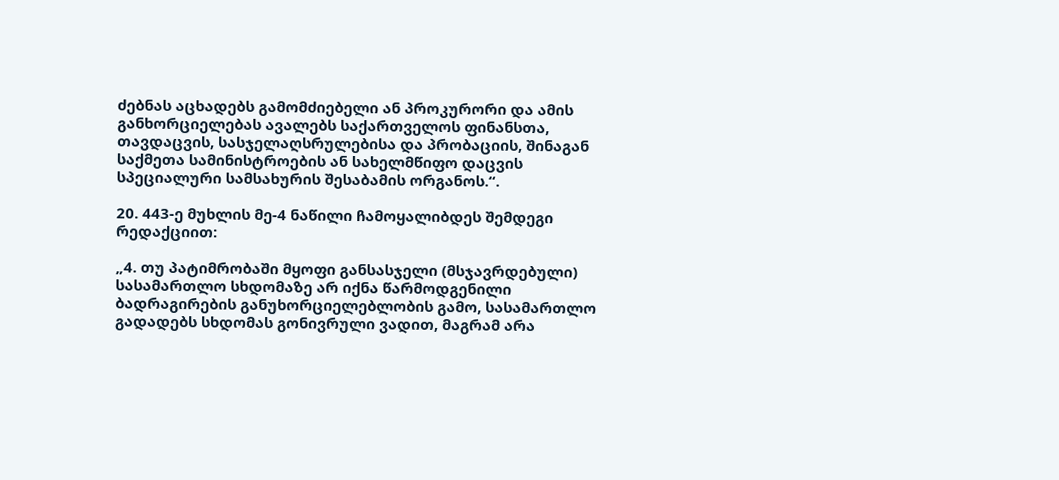ძებნას აცხადებს გამომძიებელი ან პროკურორი და ამის განხორციელებას ავალებს საქართველოს ფინანსთა, თავდაცვის, სასჯელაღსრულებისა და პრობაციის, შინაგან საქმეთა სამინისტროების ან სახელმწიფო დაცვის სპეციალური სამსახურის შესაბამის ორგანოს.“.

20. 443-ე მუხლის მე-4 ნაწილი ჩამოყალიბდეს შემდეგი რედაქციით:

„4. თუ პატიმრობაში მყოფი განსასჯელი (მსჯავრდებული) სასამართლო სხდომაზე არ იქნა წარმოდგენილი ბადრაგირების განუხორციელებლობის გამო, სასამართლო გადადებს სხდომას გონივრული ვადით, მაგრამ არა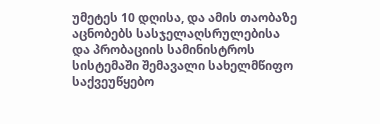უმეტეს 10 დღისა, და ამის თაობაზე აცნობებს სასჯელაღსრულებისა და პრობაციის სამინისტროს სისტემაში შემავალი სახელმწიფო საქვეუწყებო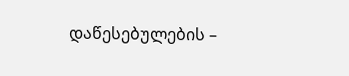დაწესებულების –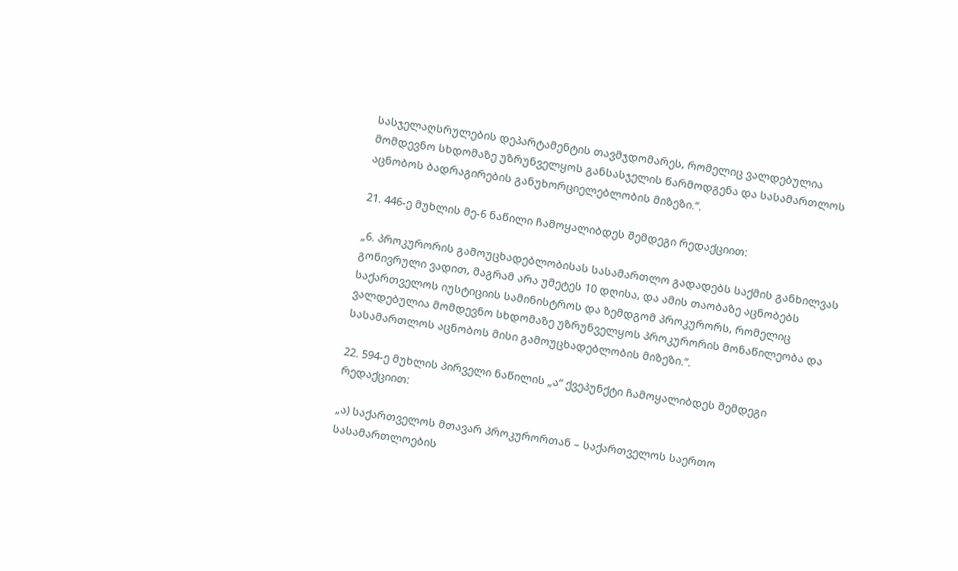სასჯელაღსრულების დეპარტამენტის თავმჯდომარეს, რომელიც ვალდებულია მომდევნო სხდომაზე უზრუნველყოს განსასჯელის წარმოდგენა და სასამართლოს აცნობოს ბადრაგირების განუხორციელებლობის მიზეზი.“.

21. 446-ე მუხლის მე-6 ნაწილი ჩამოყალიბდეს შემდეგი რედაქციით:

„6. პროკურორის გამოუცხადებლობისას სასამართლო გადადებს საქმის განხილვას გონივრული ვადით, მაგრამ არა უმეტეს 10 დღისა, და ამის თაობაზე აცნობებს საქართველოს იუსტიციის სამინისტროს და ზემდგომ პროკურორს, რომელიც ვალდებულია მომდევნო სხდომაზე უზრუნველყოს პროკურორის მონაწილეობა და სასამართლოს აცნობოს მისი გამოუცხადებლობის მიზეზი.“.

22. 594-ე მუხლის პირველი ნაწილის „ა“ ქვეპუნქტი ჩამოყალიბდეს შემდეგი რედაქციით:

„ა) საქართველოს მთავარ პროკურორთან – საქართველოს საერთო სასამართლოების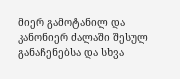მიერ გამოტანილ და კანონიერ ძალაში შესულ განაჩენებსა და სხვა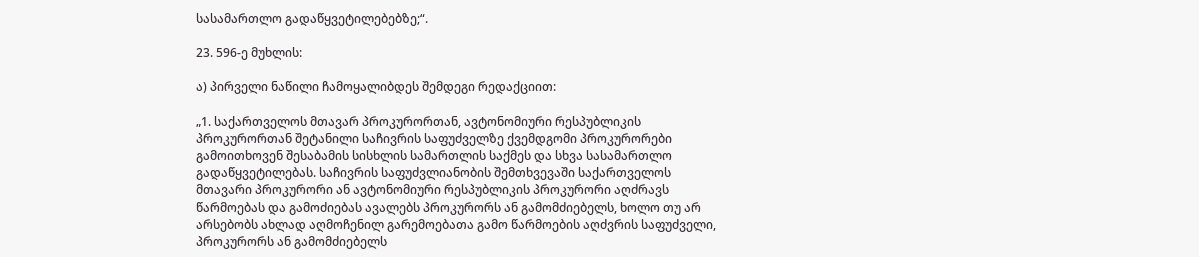სასამართლო გადაწყვეტილებებზე;“.

23. 596-ე მუხლის:

ა) პირველი ნაწილი ჩამოყალიბდეს შემდეგი რედაქციით:

„1. საქართველოს მთავარ პროკურორთან, ავტონომიური რესპუბლიკის პროკურორთან შეტანილი საჩივრის საფუძველზე ქვემდგომი პროკურორები გამოითხოვენ შესაბამის სისხლის სამართლის საქმეს და სხვა სასამართლო გადაწყვეტილებას. საჩივრის საფუძვლიანობის შემთხვევაში საქართველოს მთავარი პროკურორი ან ავტონომიური რესპუბლიკის პროკურორი აღძრავს წარმოებას და გამოძიებას ავალებს პროკურორს ან გამომძიებელს, ხოლო თუ არ არსებობს ახლად აღმოჩენილ გარემოებათა გამო წარმოების აღძვრის საფუძველი, პროკურორს ან გამომძიებელს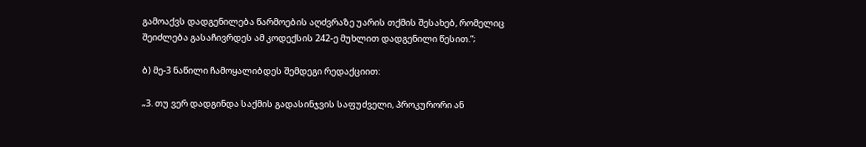გამოაქვს დადგენილება წარმოების აღძვრაზე უარის თქმის შესახებ, რომელიც შეიძლება გასაჩივრდეს ამ კოდექსის 242-ე მუხლით დადგენილი წესით.“;

ბ) მე-3 ნაწილი ჩამოყალიბდეს შემდეგი რედაქციით:

„3. თუ ვერ დადგინდა საქმის გადასინჯვის საფუძველი, პროკურორი ან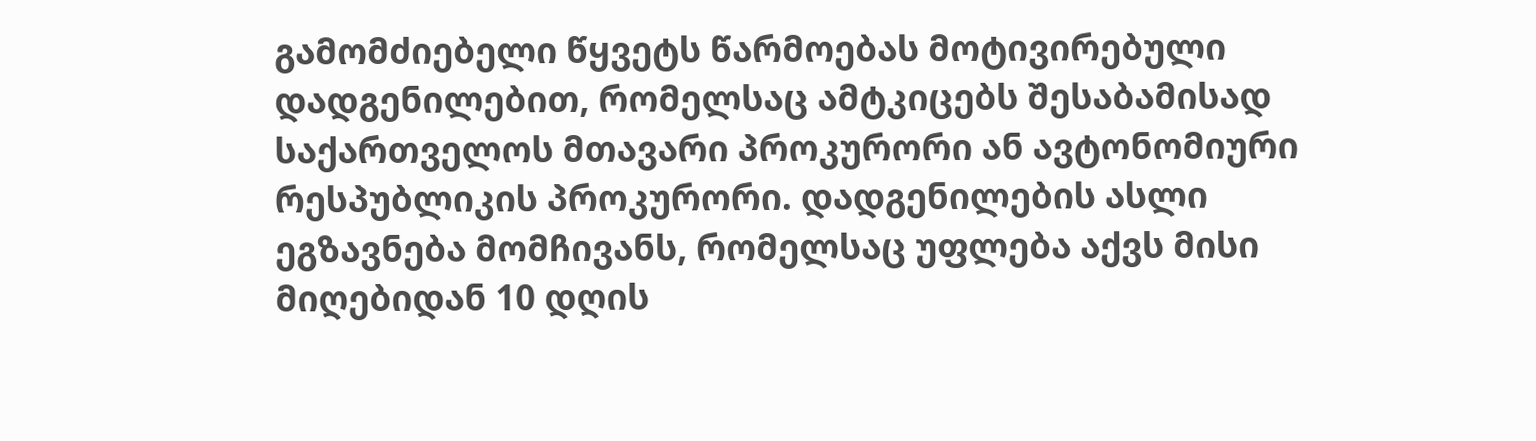გამომძიებელი წყვეტს წარმოებას მოტივირებული დადგენილებით, რომელსაც ამტკიცებს შესაბამისად საქართველოს მთავარი პროკურორი ან ავტონომიური რესპუბლიკის პროკურორი. დადგენილების ასლი ეგზავნება მომჩივანს, რომელსაც უფლება აქვს მისი მიღებიდან 10 დღის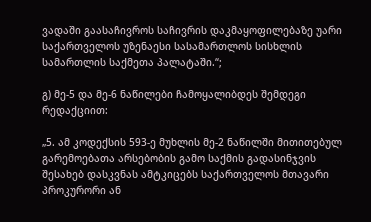ვადაში გაასაჩივროს საჩივრის დაკმაყოფილებაზე უარი საქართველოს უზენაესი სასამართლოს სისხლის სამართლის საქმეთა პალატაში.“;

გ) მე-5 და მე-6 ნაწილები ჩამოყალიბდეს შემდეგი რედაქციით:

„5. ამ კოდექსის 593-ე მუხლის მე-2 ნაწილში მითითებულ გარემოებათა არსებობის გამო საქმის გადასინჯვის შესახებ დასკვნას ამტკიცებს საქართველოს მთავარი პროკურორი ან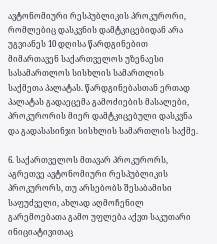ავტონომიური რესპუბლიკის პროკურორი, რომლებიც დასკვნის დამტკიცებიდან არა უგვიანეს 10 დღისა წარდგინებით მიმართავენ საქართველოს უზენაესი სასამართლოს სისხლის სამართლის საქმეთა პალატას. წარდგინებასთან ერთად პალატას გადაეცემა გამოძიების მასალები, პროკურორის მიერ დამტკიცებული დასკვნა და გადასასინჯი სისხლის სამართლის საქმე.

6. საქართველოს მთავარ პროკურორს, აგრეთვე ავტონომიური რესპუბლიკის პროკურორს, თუ არსებობს შესაბამისი საფუძველი, ახლად აღმოჩენილ გარემოებათა გამო უფლება აქვთ საკუთარი ინიციატივითაც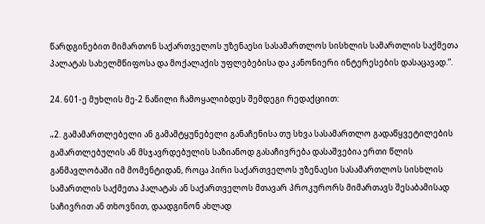წარდგინებით მიმართონ საქართველოს უზენაესი სასამართლოს სისხლის სამართლის საქმეთა პალატას სახელმწიფოსა და მოქალაქის უფლებებისა და კანონიერი ინტერესების დასაცავად.“.

24. 601-ე მუხლის მე-2 ნაწილი ჩამოყალიბდეს შემდეგი რედაქციით:

„2. გამამართლებელი ან გამამტყუნებელი განაჩენისა თუ სხვა სასამართლო გადაწყვეტილების გამართლებულის ან მსჯავრდებულის საზიანოდ გასაჩივრება დასაშვებია ერთი წლის განმავლობაში იმ მომენტიდან, როცა პირი საქართველოს უზენაესი სასამართლოს სისხლის სამართლის საქმეთა პალატას ან საქართველოს მთავარ პროკურორს მიმართავს შესაბამისად საჩივრით ან თხოვნით, დაადგინონ ახლად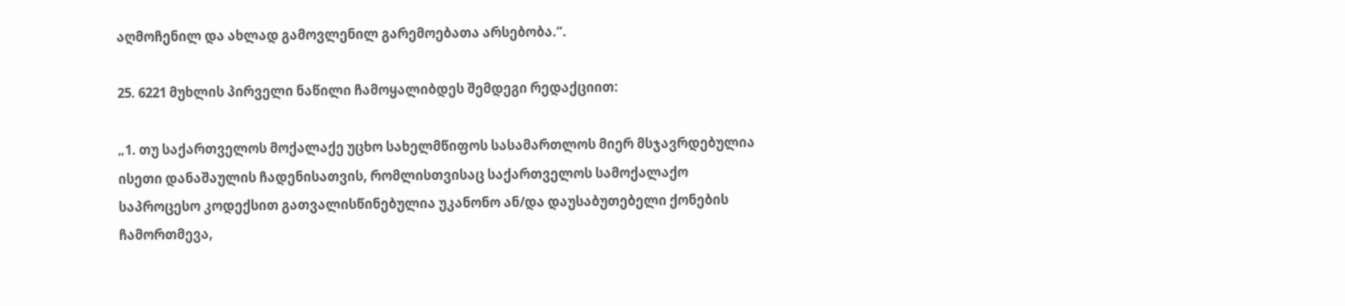აღმოჩენილ და ახლად გამოვლენილ გარემოებათა არსებობა.“.

25. 6221 მუხლის პირველი ნაწილი ჩამოყალიბდეს შემდეგი რედაქციით:

„1. თუ საქართველოს მოქალაქე უცხო სახელმწიფოს სასამართლოს მიერ მსჯავრდებულია ისეთი დანაშაულის ჩადენისათვის, რომლისთვისაც საქართველოს სამოქალაქო საპროცესო კოდექსით გათვალისწინებულია უკანონო ან/და დაუსაბუთებელი ქონების ჩამორთმევა,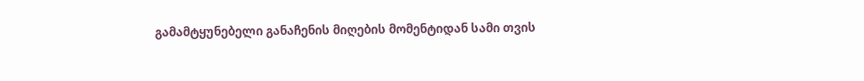გამამტყუნებელი განაჩენის მიღების მომენტიდან სამი თვის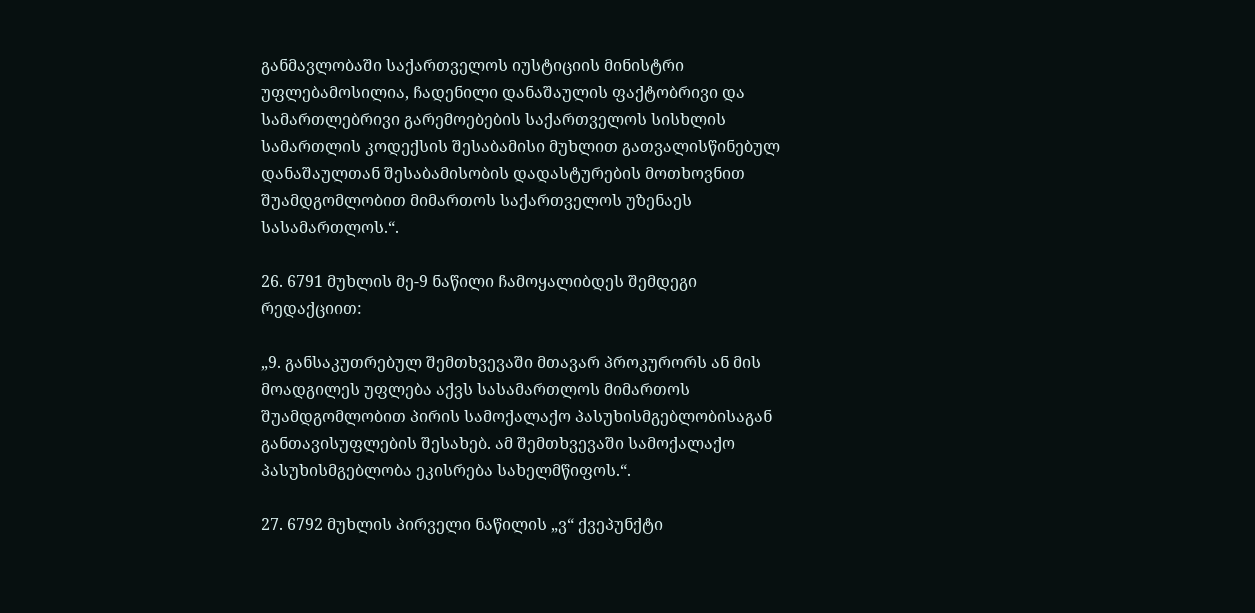განმავლობაში საქართველოს იუსტიციის მინისტრი უფლებამოსილია, ჩადენილი დანაშაულის ფაქტობრივი და სამართლებრივი გარემოებების საქართველოს სისხლის სამართლის კოდექსის შესაბამისი მუხლით გათვალისწინებულ დანაშაულთან შესაბამისობის დადასტურების მოთხოვნით შუამდგომლობით მიმართოს საქართველოს უზენაეს სასამართლოს.“.

26. 6791 მუხლის მე-9 ნაწილი ჩამოყალიბდეს შემდეგი რედაქციით:

„9. განსაკუთრებულ შემთხვევაში მთავარ პროკურორს ან მის მოადგილეს უფლება აქვს სასამართლოს მიმართოს შუამდგომლობით პირის სამოქალაქო პასუხისმგებლობისაგან განთავისუფლების შესახებ. ამ შემთხვევაში სამოქალაქო პასუხისმგებლობა ეკისრება სახელმწიფოს.“.

27. 6792 მუხლის პირველი ნაწილის „ვ“ ქვეპუნქტი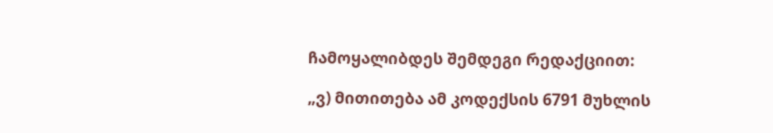ჩამოყალიბდეს შემდეგი რედაქციით:

„ვ) მითითება ამ კოდექსის 6791 მუხლის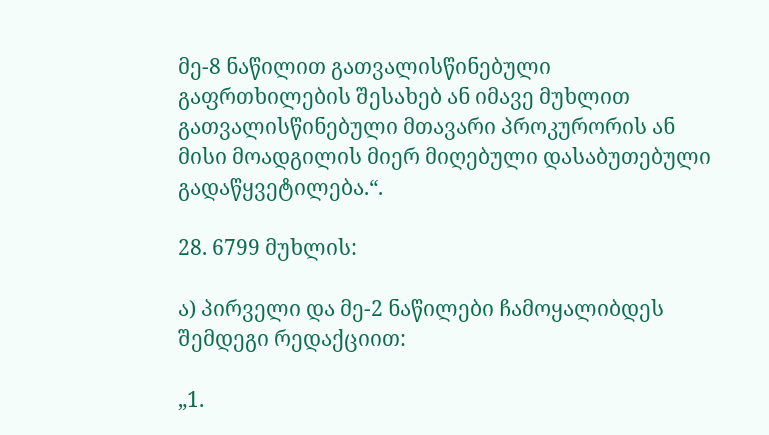მე-8 ნაწილით გათვალისწინებული გაფრთხილების შესახებ ან იმავე მუხლით გათვალისწინებული მთავარი პროკურორის ან მისი მოადგილის მიერ მიღებული დასაბუთებული გადაწყვეტილება.“.

28. 6799 მუხლის:

ა) პირველი და მე-2 ნაწილები ჩამოყალიბდეს შემდეგი რედაქციით:

„1.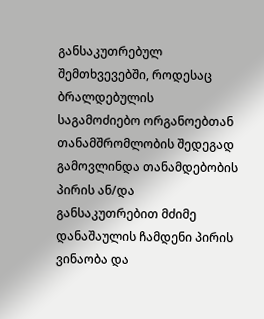განსაკუთრებულ შემთხვევებში, როდესაც ბრალდებულის საგამოძიებო ორგანოებთან თანამშრომლობის შედეგად გამოვლინდა თანამდებობის პირის ან/და განსაკუთრებით მძიმე დანაშაულის ჩამდენი პირის ვინაობა და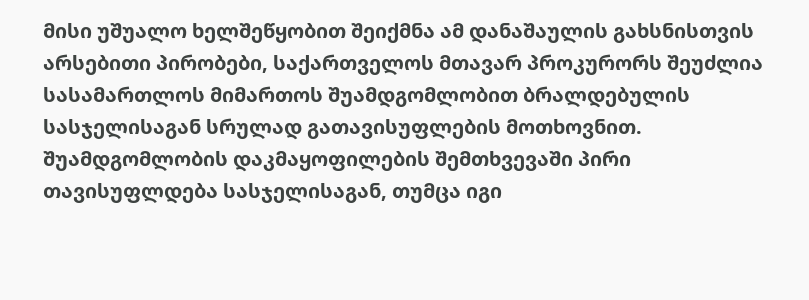მისი უშუალო ხელშეწყობით შეიქმნა ამ დანაშაულის გახსნისთვის არსებითი პირობები, საქართველოს მთავარ პროკურორს შეუძლია სასამართლოს მიმართოს შუამდგომლობით ბრალდებულის სასჯელისაგან სრულად გათავისუფლების მოთხოვნით. შუამდგომლობის დაკმაყოფილების შემთხვევაში პირი თავისუფლდება სასჯელისაგან, თუმცა იგი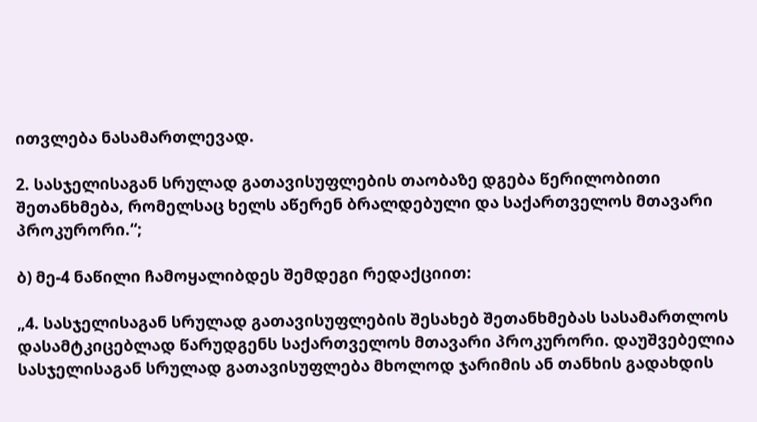ითვლება ნასამართლევად.

2. სასჯელისაგან სრულად გათავისუფლების თაობაზე დგება წერილობითი შეთანხმება, რომელსაც ხელს აწერენ ბრალდებული და საქართველოს მთავარი პროკურორი.“;

ბ) მე-4 ნაწილი ჩამოყალიბდეს შემდეგი რედაქციით:

„4. სასჯელისაგან სრულად გათავისუფლების შესახებ შეთანხმებას სასამართლოს დასამტკიცებლად წარუდგენს საქართველოს მთავარი პროკურორი. დაუშვებელია სასჯელისაგან სრულად გათავისუფლება მხოლოდ ჯარიმის ან თანხის გადახდის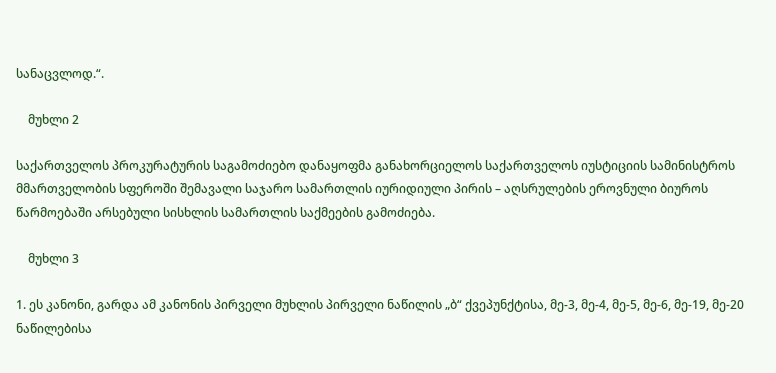სანაცვლოდ.“.

    მუხლი 2

საქართველოს პროკურატურის საგამოძიებო დანაყოფმა განახორციელოს საქართველოს იუსტიციის სამინისტროს მმართველობის სფეროში შემავალი საჯარო სამართლის იურიდიული პირის – აღსრულების ეროვნული ბიუროს წარმოებაში არსებული სისხლის სამართლის საქმეების გამოძიება.

    მუხლი 3

1. ეს კანონი, გარდა ამ კანონის პირველი მუხლის პირველი ნაწილის „ბ“ ქვეპუნქტისა, მე-3, მე-4, მე-5, მე-6, მე-19, მე-20 ნაწილებისა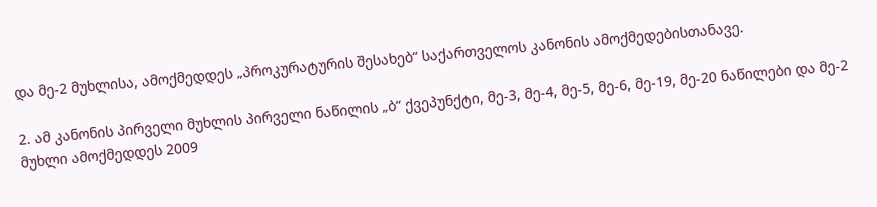და მე-2 მუხლისა, ამოქმედდეს „პროკურატურის შესახებ“ საქართველოს კანონის ამოქმედებისთანავე.

2. ამ კანონის პირველი მუხლის პირველი ნაწილის „ბ“ ქვეპუნქტი, მე-3, მე-4, მე-5, მე-6, მე-19, მე-20 ნაწილები და მე-2 მუხლი ამოქმედდეს 2009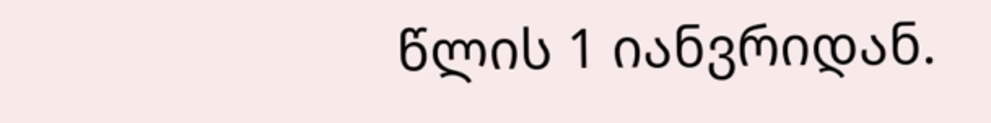წლის 1 იანვრიდან.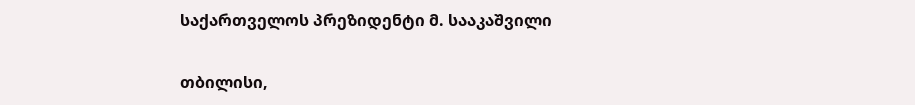საქართველოს პრეზიდენტი მ. სააკაშვილი

თბილისი,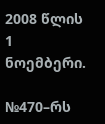2008 წლის 1 ნოემბერი.

№470–რს